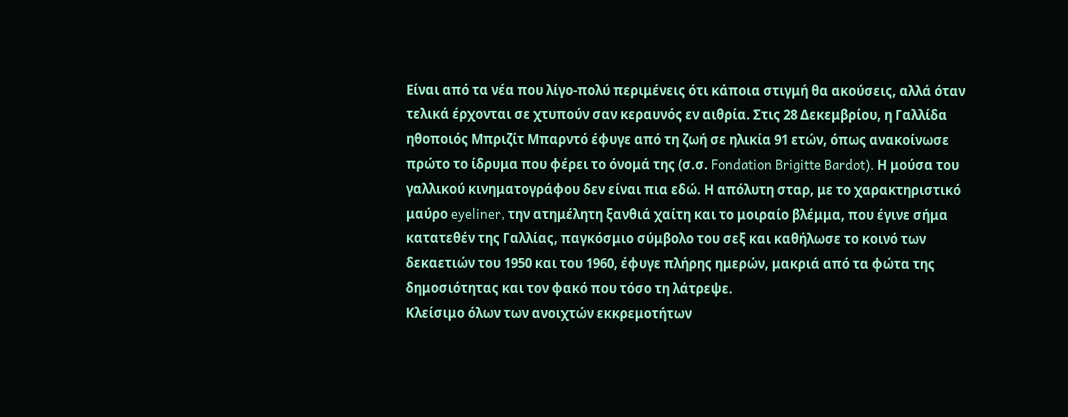Είναι από τα νέα που λίγο-πολύ περιμένεις ότι κάποια στιγμή θα ακούσεις, αλλά όταν τελικά έρχονται σε χτυπούν σαν κεραυνός εν αιθρία. Στις 28 Δεκεμβρίου, η Γαλλίδα ηθοποιός Μπριζίτ Μπαρντό έφυγε από τη ζωή σε ηλικία 91 ετών, όπως ανακοίνωσε πρώτο το ίδρυμα που φέρει το όνομά της (σ.σ. Fondation Brigitte Bardot). Η μούσα του γαλλικού κινηματογράφου δεν είναι πια εδώ. Η απόλυτη σταρ, με το χαρακτηριστικό μαύρο eyeliner, την ατημέλητη ξανθιά χαίτη και το μοιραίο βλέμμα, που έγινε σήμα κατατεθέν της Γαλλίας, παγκόσμιο σύμβολο του σεξ και καθήλωσε το κοινό των δεκαετιών του 1950 και του 1960, έφυγε πλήρης ημερών, μακριά από τα φώτα της δημοσιότητας και τον φακό που τόσο τη λάτρεψε.
Κλείσιμο όλων των ανοιχτών εκκρεμοτήτων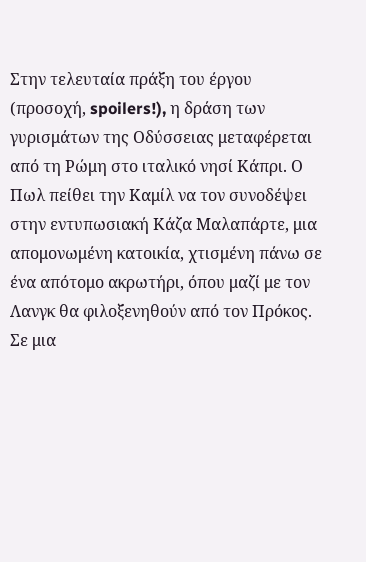Στην τελευταία πράξη του έργου (προσοχή, spoilers!), η δράση των γυρισμάτων της Οδύσσειας μεταφέρεται από τη Ρώμη στο ιταλικό νησί Κάπρι. Ο Πωλ πείθει την Καμίλ να τον συνοδέψει στην εντυπωσιακή Κάζα Μαλαπάρτε, μια απομονωμένη κατοικία, χτισμένη πάνω σε ένα απότομο ακρωτήρι, όπου μαζί με τον Λανγκ θα φιλοξενηθούν από τον Πρόκος. Σε μια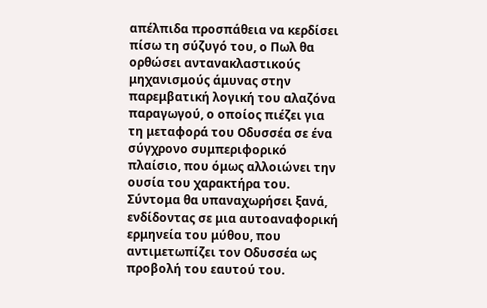απέλπιδα προσπάθεια να κερδίσει πίσω τη σύζυγό του, ο Πωλ θα ορθώσει αντανακλαστικούς μηχανισμούς άμυνας στην παρεμβατική λογική του αλαζόνα παραγωγού, ο οποίος πιέζει για τη μεταφορά του Οδυσσέα σε ένα σύγχρονο συμπεριφορικό πλαίσιο, που όμως αλλοιώνει την ουσία του χαρακτήρα του. Σύντομα θα υπαναχωρήσει ξανά, ενδίδοντας σε μια αυτοαναφορική ερμηνεία του μύθου, που αντιμετωπίζει τον Οδυσσέα ως προβολή του εαυτού του.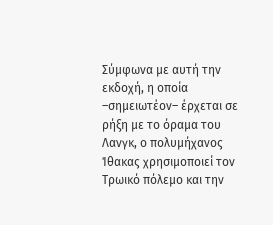Σύμφωνα με αυτή την εκδοχή, η οποία –σημειωτέον– έρχεται σε ρήξη με το όραμα του Λανγκ, ο πολυμήχανος Ίθακας χρησιμοποιεί τον Τρωικό πόλεμο και την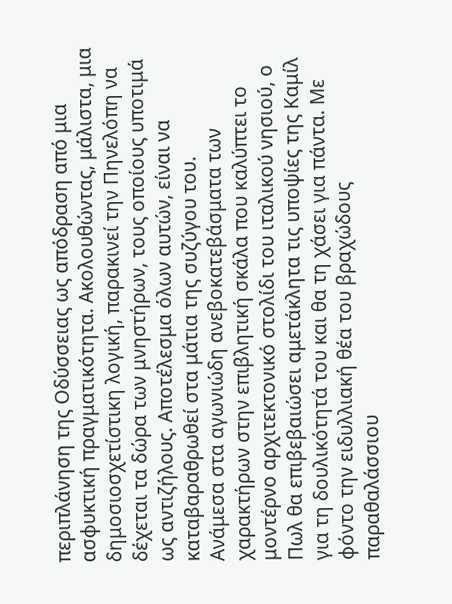περιπλάνηση της Οδύσσειας ως απόδραση από μια ασφυκτική πραγματικότητα. Ακολουθώντας, μάλιστα, μια δημοσιοσχετίστικη λογική, παρακινεί την Πηνελόπη να δέχεται τα δώρα των μνηστήρων, τους οποίους υποτιμά ως αντιζήλους. Αποτέλεσμα όλων αυτών, είναι να καταβαραθρωθεί στα μάτια της συζύγου του.
Ανάμεσα στα αγωνιώδη ανεβοκατεβάσματα των χαρακτήρων στην επιβλητική σκάλα που καλύπτει το μοντέρνο αρχιτεκτονικό στολίδι του ιταλικού νησιού, ο Πωλ θα επιβεβαιώσει αμετάκλητα τις υποψίες της Καμίλ για τη δουλικότητά του και θα τη χάσει για πάντα. Με φόντο την ειδυλλιακή θέα του βραχώδους παραθαλάσσιου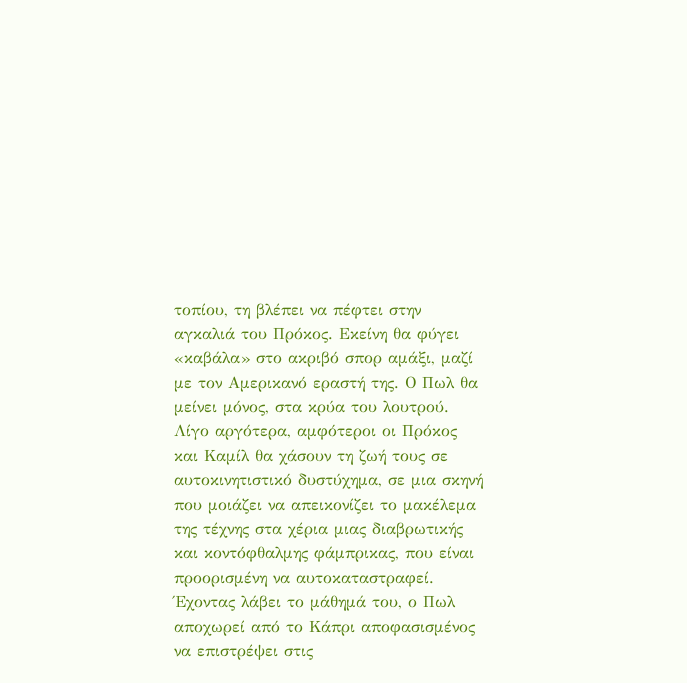τοπίου, τη βλέπει να πέφτει στην αγκαλιά του Πρόκος. Εκείνη θα φύγει «καβάλα» στο ακριβό σπορ αμάξι, μαζί με τον Αμερικανό εραστή της. Ο Πωλ θα μείνει μόνος, στα κρύα του λουτρού. Λίγο αργότερα, αμφότεροι οι Πρόκος και Καμίλ θα χάσουν τη ζωή τους σε αυτοκινητιστικό δυστύχημα, σε μια σκηνή που μοιάζει να απεικονίζει το μακέλεμα της τέχνης στα χέρια μιας διαβρωτικής και κοντόφθαλμης φάμπρικας, που είναι προορισμένη να αυτοκαταστραφεί. Έχοντας λάβει το μάθημά του, ο Πωλ αποχωρεί από το Κάπρι αποφασισμένος να επιστρέψει στις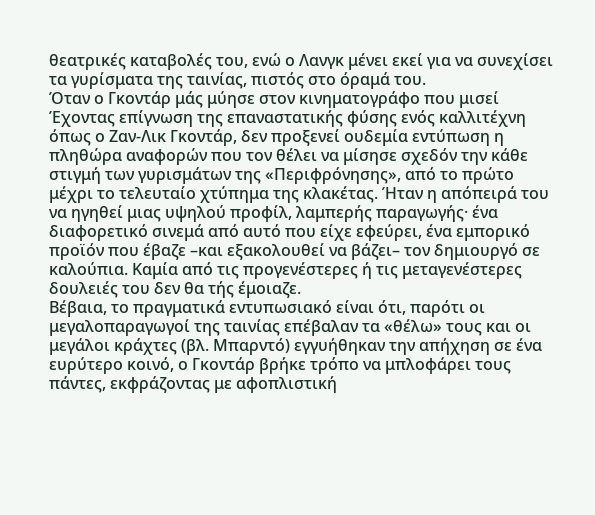θεατρικές καταβολές του, ενώ ο Λανγκ μένει εκεί για να συνεχίσει τα γυρίσματα της ταινίας, πιστός στο όραμά του.
Όταν ο Γκοντάρ μάς μύησε στον κινηματογράφο που μισεί
Έχοντας επίγνωση της επαναστατικής φύσης ενός καλλιτέχνη όπως ο Ζαν-Λικ Γκοντάρ, δεν προξενεί ουδεμία εντύπωση η πληθώρα αναφορών που τον θέλει να μίσησε σχεδόν την κάθε στιγμή των γυρισμάτων της «Περιφρόνησης», από το πρώτο μέχρι το τελευταίο χτύπημα της κλακέτας. Ήταν η απόπειρά του να ηγηθεί μιας υψηλού προφίλ, λαμπερής παραγωγής· ένα διαφορετικό σινεμά από αυτό που είχε εφεύρει, ένα εμπορικό προϊόν που έβαζε –και εξακολουθεί να βάζει– τον δημιουργό σε καλούπια. Καμία από τις προγενέστερες ή τις μεταγενέστερες δουλειές του δεν θα τής έμοιαζε.
Βέβαια, το πραγματικά εντυπωσιακό είναι ότι, παρότι οι μεγαλοπαραγωγοί της ταινίας επέβαλαν τα «θέλω» τους και οι μεγάλοι κράχτες (βλ. Μπαρντό) εγγυήθηκαν την απήχηση σε ένα ευρύτερο κοινό, ο Γκοντάρ βρήκε τρόπο να μπλοφάρει τους πάντες, εκφράζοντας με αφοπλιστική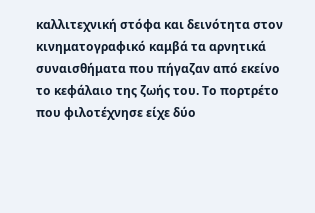καλλιτεχνική στόφα και δεινότητα στον κινηματογραφικό καμβά τα αρνητικά συναισθήματα που πήγαζαν από εκείνο το κεφάλαιο της ζωής του. Το πορτρέτο που φιλοτέχνησε είχε δύο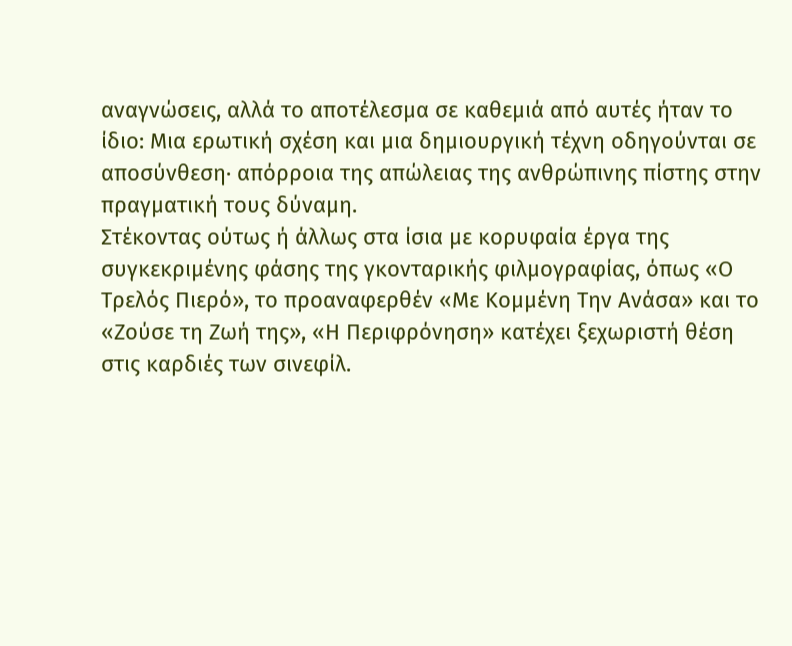αναγνώσεις, αλλά το αποτέλεσμα σε καθεμιά από αυτές ήταν το ίδιο: Μια ερωτική σχέση και μια δημιουργική τέχνη οδηγούνται σε αποσύνθεση· απόρροια της απώλειας της ανθρώπινης πίστης στην πραγματική τους δύναμη.
Στέκοντας ούτως ή άλλως στα ίσια με κορυφαία έργα της συγκεκριμένης φάσης της γκονταρικής φιλμογραφίας, όπως «Ο Τρελός Πιερό», το προαναφερθέν «Με Κομμένη Την Ανάσα» και το «Ζούσε τη Ζωή της», «Η Περιφρόνηση» κατέχει ξεχωριστή θέση στις καρδιές των σινεφίλ.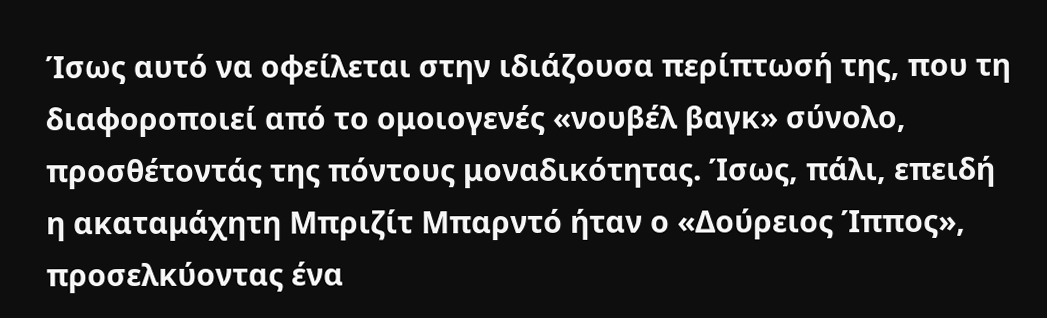Ίσως αυτό να οφείλεται στην ιδιάζουσα περίπτωσή της, που τη διαφοροποιεί από το ομοιογενές «νουβέλ βαγκ» σύνολο, προσθέτοντάς της πόντους μοναδικότητας. Ίσως, πάλι, επειδή η ακαταμάχητη Μπριζίτ Μπαρντό ήταν ο «Δούρειος Ίππος», προσελκύοντας ένα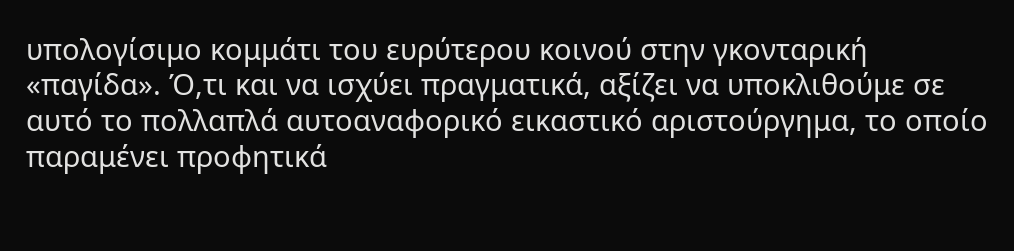υπολογίσιμο κομμάτι του ευρύτερου κοινού στην γκονταρική «παγίδα». Ό,τι και να ισχύει πραγματικά, αξίζει να υποκλιθούμε σε αυτό το πολλαπλά αυτοαναφορικό εικαστικό αριστούργημα, το οποίο παραμένει προφητικά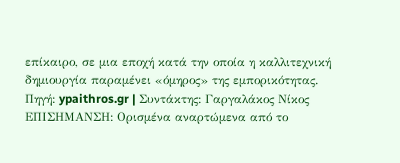επίκαιρο, σε μια εποχή κατά την οποία η καλλιτεχνική δημιουργία παραμένει «όμηρος» της εμπορικότητας.
Πηγή: ypaithros.gr | Συντάκτης: Γαργαλάκος Νίκος
ΕΠΙΣΗΜΑΝΣΗ: Ορισμένα αναρτώμενα από το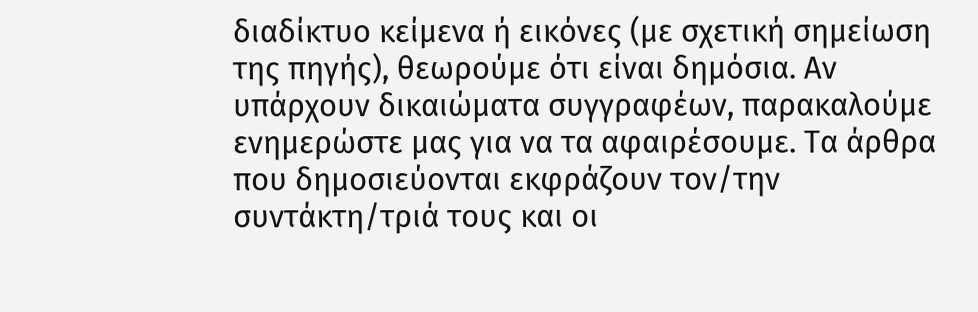διαδίκτυο κείμενα ή εικόνες (με σχετική σημείωση της πηγής), θεωρούμε ότι είναι δημόσια. Αν υπάρχουν δικαιώματα συγγραφέων, παρακαλούμε ενημερώστε μας για να τα αφαιρέσουμε. Τα άρθρα που δημοσιεύονται εκφράζουν τον/την συντάκτη/τριά τους και οι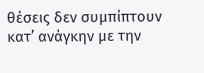θέσεις δεν συμπίπτουν κατ’ ανάγκην με την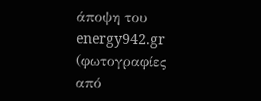άποψη του energy942.gr (φωτογραφίες από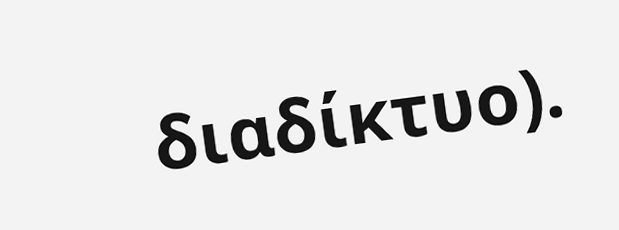διαδίκτυο).